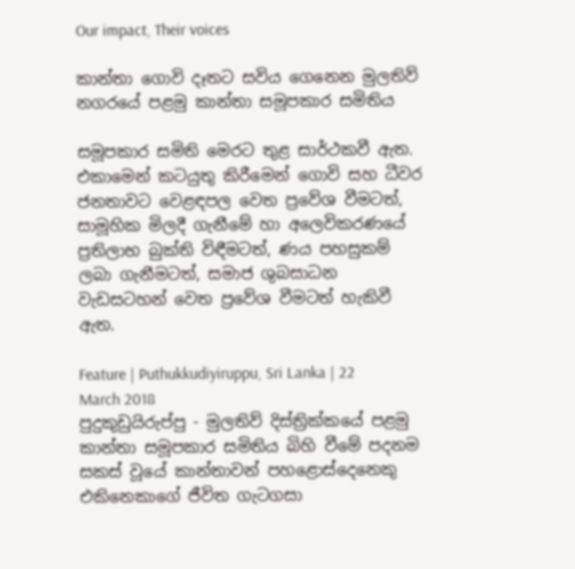Our impact, Their voices

කාන්තා ගොවි දෑතට සවිය ගෙනෙන මුලතිව් නගරයේ පළමු කාන්තා සමූපකාර සමිතිය

සමූපකාර සමිති මෙරට තුළ සාර්ථකවී ඇත. එකාමෙන් කටයුතු කිරීමෙන් ගොවි සහ ධීවර ජනතාවට වෙළඳපල වෙත ප්‍රවේශ වීමටත්, සාමූහික මිලදී ගැනීමේ හා අලෙවිකරණයේ ප්‍රතිලාභ බුක්ති විඳීමටත්, ණය පහසුකම් ලබා ගැනීමටත්, සමාජ ශුබසාධන වැඩසටහන් වෙත ප්‍රවේශ වීමටත් හැකිවී ඇත.

Feature | Puthukkudiyiruppu, Sri Lanka | 22 March 2018
පුදුකුඩුයිරුප්පු - මුලතිව් දිස්ත්‍රික්කයේ පළමු කාන්තා සමූපකාර සමිතිය බිහි වීමේ පදනම සකස් වූයේ කාන්තාවන් පහළොස්දෙනෙකු එකිනෙකාගේ ජීවිත ගැටගසා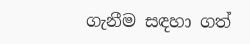ගැනීම සඳහා ගත්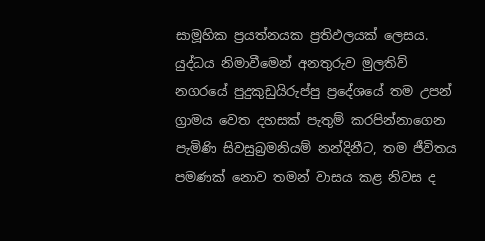සාමූහික ප්‍රයත්නයක ප්‍රතිඵලයක් ලෙසය. යුද්ධය නිමාවීමෙන් අනතුරුව මුලතිව් නගරයේ පුදුකුඩුයිරුප්පු ප්‍රදේශයේ තම උපන් ග්‍රාමය වෙත දහසක් පැතුම් කරපින්නාගෙන පැමිණි සිවසුබ්‍රමනියම් නන්දිනීට, තම ජීවිතය පමණක් නොව තමන් වාසය කළ නිවස ද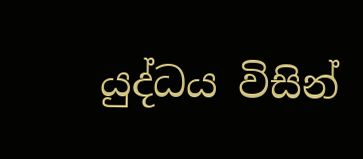යුද්ධය විසින්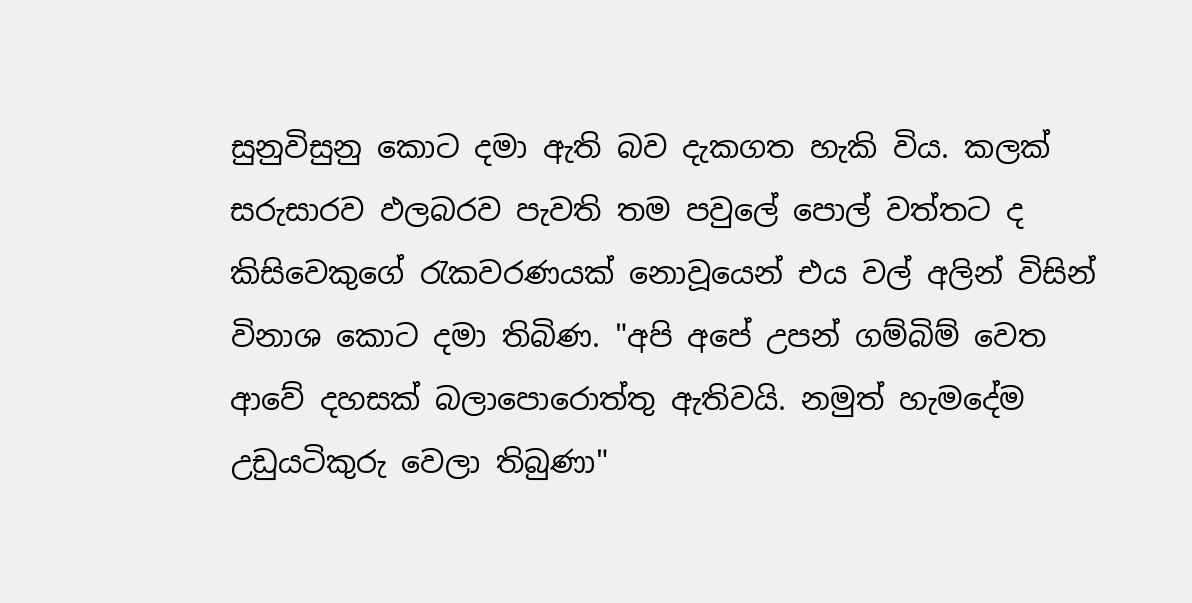සුනුවිසුනු කොට දමා ඇති බව දැකගත හැකි විය. කලක් සරුසාරව ඵලබරව පැවති තම පවුලේ පොල් වත්තට ද කිසිවෙකුගේ රැකවරණයක් නොවූයෙන් එය වල් අලින් විසින් විනාශ කොට දමා තිබිණ. "අපි අපේ උපන් ගම්බිම් වෙත ආවේ දහසක් බලාපොරොත්තු ඇතිවයි. නමුත් හැමදේම උඩුයටිකුරු වෙලා තිබුණා"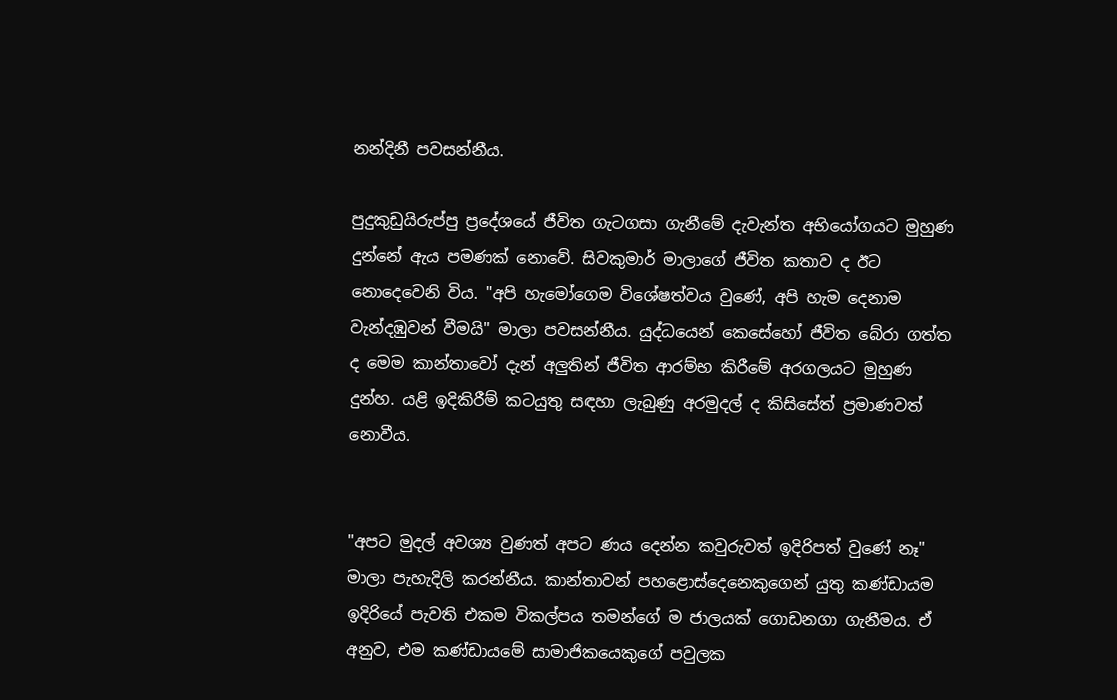නන්දිනී පවසන්නීය.

පුදුකුඩුයිරුප්පු ප්‍රදේශයේ ජීවිත ගැටගසා ගැනීමේ දැවැන්ත අභියෝගයට මුහුණ දුන්නේ ඇය පමණක් නොවේ. සිවකුමාර් මාලාගේ ජීවිත කතාව ද ඊට නොදෙවෙනි විය. "අපි හැමෝගෙම විශේෂත්වය වුණේ, අපි හැම දෙනාම වැන්දඹුවන් වීමයි" මාලා පවසන්නීය. යුද්ධයෙන් කෙසේහෝ ජීවිත බේරා ගත්ත ද මෙම කාන්තාවෝ දැන් අලුතින් ජීවිත ආරම්භ කිරීමේ අරගලයට මුහුණ දුන්හ. යළි ඉදිකිරීම් කටයුතු සඳහා ලැබුණු අරමුදල් ද කිසිසේත් ප්‍රමාණවත් නොවීය.


"අපට මුදල් අවශ්‍ය වුණත් අපට ණය දෙන්න කවුරුවත් ඉදිරිපත් වුණේ නෑ" මාලා පැහැදිලි කරන්නීය. කාන්තාවන් පහළොස්දෙනෙකුගෙන් යුතු කණ්ඩායම ඉදිරියේ පැවති එකම විකල්පය තමන්ගේ ම ජාලයක් ගොඩනගා ගැනීමය. ඒ අනුව, එම කණ්ඩායමේ සාමාජිකයෙකුගේ පවුලක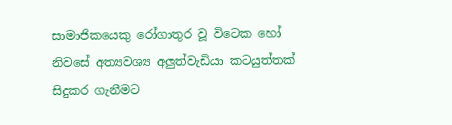සාමාජිකයෙකු රෝගාතුර වූ විටෙක හෝ නිවසේ අත්‍යවශ්‍ය අලුත්වැඩියා කටයුත්තක් සිදුකර ගැනීමට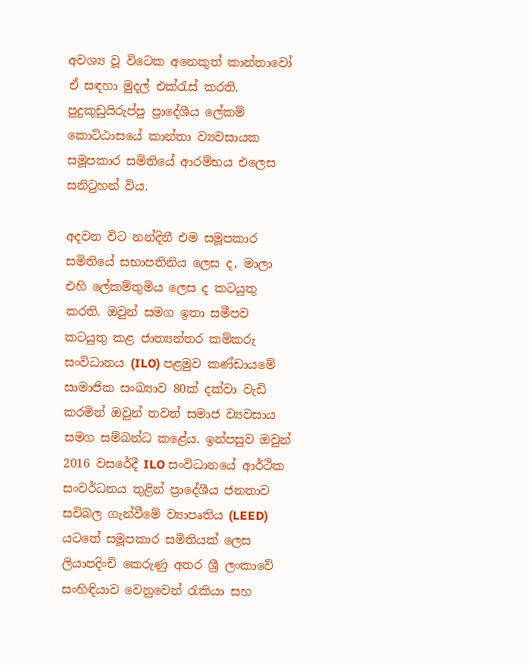අවශ්‍ය වූ විටෙක අනෙකුත් කාන්තාවෝ ඒ සඳහා මුදල් එක්රැස් කරති. පුදුකුඩුයිරුප්පු ප්‍රාදේශීය ලේකම් කොට්ඨාසයේ කාන්තා ව්‍යවසායක සමූපකාර සමිතියේ ආරම්භය එලෙස සනිටුහන් විය.

අදවන විට නන්දිනී එම සමූපකාර සමිතියේ සභාපතිනිය ලෙස ද, මාලා එහි ලේකම්තුමිය ලෙස ද කටයුතු කරති. ඔවුන් සමග ඉතා සමීපව කටයුතු කළ ජාත්‍යන්තර කම්කරු සංවිධානය (ILO) පළමුව කණ්ඩායමේ සාමාජික සංඛ්‍යාව 80ක් දක්වා වැඩි කරමින් ඔවුන් තවත් සමාජ ව්‍යවසාය සමග සම්බන්ධ කළේය. ඉන්පසුව ඔවුන් 2016 වසරේදී ILO සංවිධානයේ ආර්ථික සංවර්ධනය තුළින් ප්‍රාදේශීය ජනතාව සවිබල ගැන්වීමේ ව්‍යාපෘතිය (LEED) යටතේ සමූපකාර සමිතියක් ලෙස ලියාපදිංචි කෙරුණු අතර ශ්‍රී ලංකාවේ සංහිඳියාව වෙනුවෙන් රැකියා සහ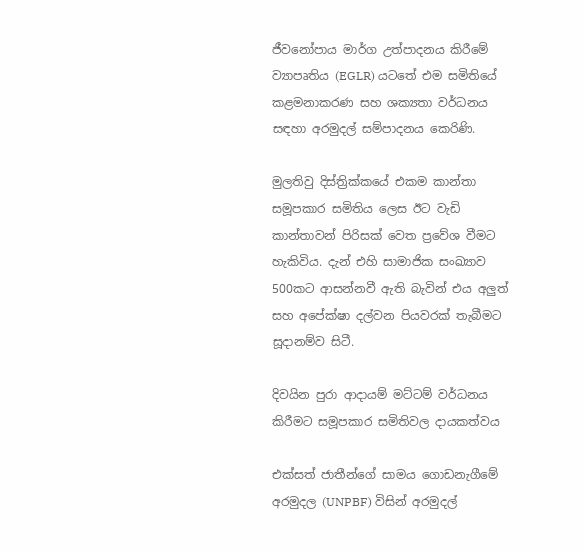ජීවනෝපාය මාර්ග උත්පාදනය කිරීමේ ව්‍යාපෘතිය (EGLR) යටතේ එම සමිතියේ කළමනාකරණ සහ ශක්‍යතා වර්ධනය සඳහා අරමුදල් සම්පාදනය කෙරිණි.

මුලතිවු දිස්ත්‍රික්කයේ එකම කාන්තා සමූපකාර සමිතිය ලෙස ඊට වැඩි කාන්තාවන් පිරිසක් වෙත ප්‍රවේශ වීමට හැකිවිය. දැන් එහි සාමාජික සංඛ්‍යාව 500කට ආසන්නවී ඇති බැවින් එය අලුත් සහ අපේක්ෂා දල්වන පියවරක් තැබීමට සූදානම්ව සිටී.

දිවයින පුරා ආදායම් මට්ටම් වර්ධනය කිරීමට සමූපකාර සමිතිවල දායකත්වය

එක්සත් ජාතීන්ගේ සාමය ගොඩනැගීමේ අරමුදල (UNPBF) විසින් අරමුදල්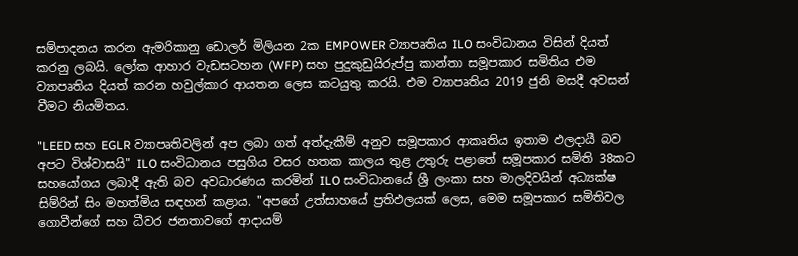සම්පාදනය කරන ඇමරිකානු ඩොලර් මිලියන 2ක EMPOWER ව්‍යාපෘතිය ILO සංවිධානය විසින් දියත් කරනු ලබයි. ලෝක ආහාර වැඩසටහන (WFP) සහ පුදුකුඩුයිරුප්පු කාන්තා සමූපකාර සමිතිය එම ව්‍යාපෘතිය දියත් කරන හවුල්කාර ආයතන ලෙස කටයුතු කරයි. එම ව්‍යාපෘතිය 2019 ජුනි මසදී අවසන් වීමට නියමිතය.

"LEED සහ EGLR ව්‍යාපෘතිවලින් අප ලබා ගත් අත්දැකීම් අනුව සමූපකාර ආකෘතිය ඉතාම ඵලදායී බව අපට විශ්වාසයි" ILO සංවිධානය පසුගිය වසර හතක කාලය තුළ උතුරු පළාතේ සමූපකාර සමිති 38කට සහයෝගය ලබාදී ඇති බව අවධාරණය කරමින් ILO සංවිධානයේ ශ්‍රී ලංකා සහ මාලදිවයින් අධ්‍යක්ෂ සිම්රින් සිං මහත්මිය සඳහන් කළාය. "අපගේ උත්සාහයේ ප්‍රතිඵලයක් ලෙස, මෙම සමූපකාර සමිතිවල ගොවීන්ගේ සහ ධීවර ජනතාවගේ ආදායම්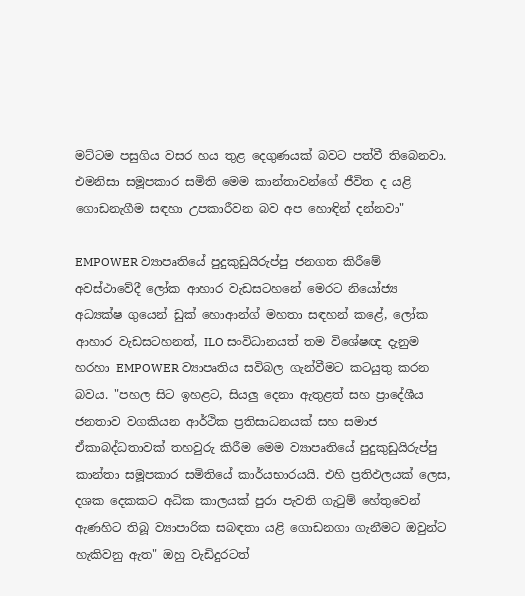මට්ටම පසුගිය වසර හය තුළ දෙගුණයක් බවට පත්වී තිබෙනවා. එමනිසා සමූපකාර සමිති මෙම කාන්තාවන්ගේ ජීවිත ද යළි ගොඩනැගීම සඳහා උපකාරීවන බව අප හොඳින් දන්නවා"

EMPOWER ව්‍යාපෘතියේ පුදුකුඩුයිරුප්පු ජනගත කිරීමේ අවස්ථාවේදී ලෝක ආහාර වැඩසටහනේ මෙරට නියෝජ්‍ය අධ්‍යක්ෂ ගුයෙන් ඩුක් හොආන්ග් මහතා සඳහන් කළේ, ලෝක ආහාර වැඩසටහනත්, ILO සංවිධානයත් තම විශේෂඥ දැනුම හරහා EMPOWER ව්‍යාපෘතිය සවිබල ගැන්වීමට කටයුතු කරන බවය. "පහල සිට ඉහළට, සියලු දෙනා ඇතුළත් සහ ප්‍රාදේශීය ජනතාව වගකියන ආර්ථික ප්‍රතිසාධනයක් සහ සමාජ ඒකාබද්ධතාවක් තහවුරු කිරීම මෙම ව්‍යාපෘතියේ පුදුකුඩුයිරුප්පු කාන්තා සමූපකාර සමිතියේ කාර්යභාරයයි. එහි ප්‍රතිඵලයක් ලෙස, දශක දෙකකට අධික කාලයක් පුරා පැවති ගැටුම් හේතුවෙන් ඇණහිට තිබූ ව්‍යාපාරික සබඳතා යළි ගොඩනගා ගැනීමට ඔවුන්ට හැකිවනු ඇත" ඔහු වැඩිදුරටත්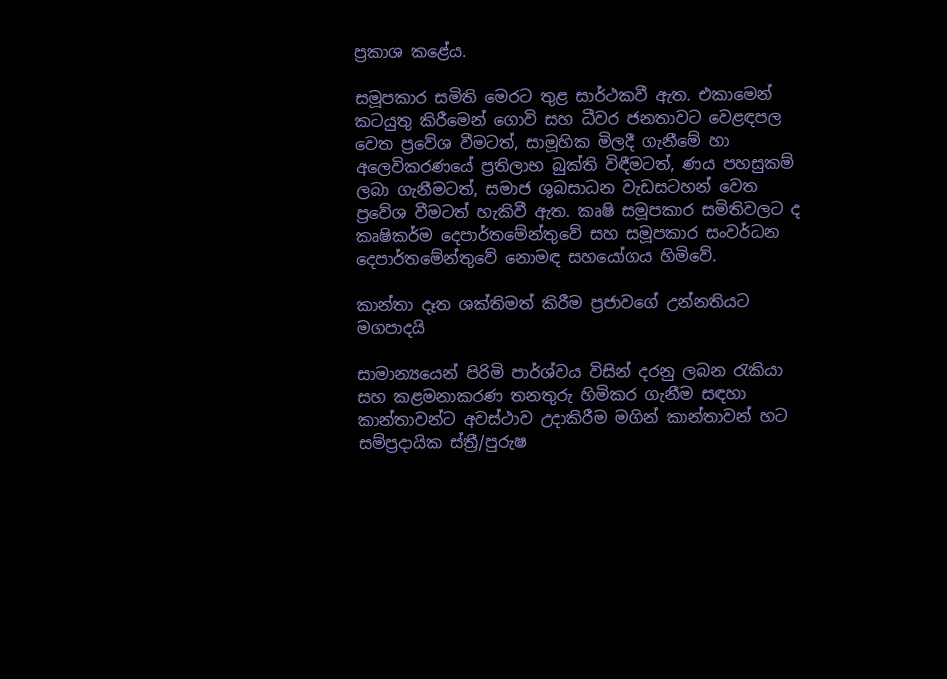ප්‍රකාශ කළේය.

සමූපකාර සමිති මෙරට තුළ සාර්ථකවී ඇත. එකාමෙන් කටයුතු කිරීමෙන් ගොවි සහ ධීවර ජනතාවට වෙළඳපල වෙත ප්‍රවේශ වීමටත්, සාමූහික මිලදී ගැනීමේ හා අලෙවිකරණයේ ප්‍රතිලාභ බුක්ති විඳීමටත්, ණය පහසුකම් ලබා ගැනීමටත්, සමාජ ශුබසාධන වැඩසටහන් වෙත ප්‍රවේශ වීමටත් හැකිවී ඇත. කෘෂි සමූපකාර සමිතිවලට ද කෘෂිකර්ම දෙපාර්තමේන්තුවේ සහ සමූපකාර සංවර්ධන දෙපාර්තමේන්තුවේ නොමඳ සහයෝගය හිමිවේ.

කාන්තා දෑත ශක්තිමත් කිරීම ප්‍රජාවගේ උන්නතියට මගපාදයි

සාමාන්‍යයෙන් පිරිමි පාර්ශ්වය විසින් දරනු ලබන රැකියා සහ කළමනාකරණ තනතුරු හිමිකර ගැනීම සඳහා කාන්තාවන්ට අවස්ථාව උදාකිරීම මගින් කාන්තාවන් හට සම්ප්‍රදායික ස්ත්‍රී/පුරුෂ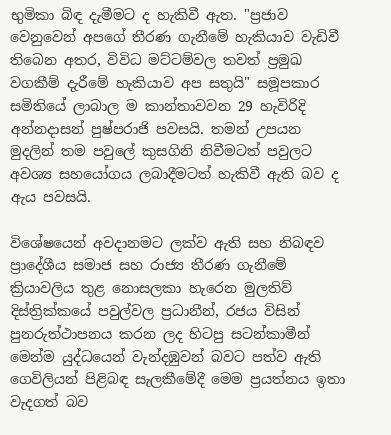භුමිකා බිඳ දැමීමට ද හැකිවී ඇත. "ප්‍රජාව වෙනුවෙන් අපගේ තීරණ ගැනීමේ හැකියාව වැඩිවී තිබෙන අතර, විවිධ මට්ටම්වල තවත් ප්‍රමුඛ වගකීම් දැරීමේ හැකියාව අප සතුයි" සමූපකාර සමිතියේ ලාබාල ම කාන්තාවවන 29 හැවිරිදි අන්නදාසන් පුෂ්පරාජි පවසයි. තමන් උපයන මුදලින් තම පවුලේ කුසගිනි නිවීමටත් පවුලට අවශ්‍ය සහයෝගය ලබාදීමටත් හැකිවී ඇති බව ද ඇය පවසයි.

විශේෂයෙන් අවදානමට ලක්ව ඇති සහ නිබඳව ප්‍රාදේශීය සමාජ සහ රාජ්‍ය තීරණ ගැනීමේ ක්‍රියාවලිය තුළ නොසලකා හැරෙන මුලතිව් දිස්ත්‍රික්කයේ පවුල්වල ප්‍රධානීන්, රජය විසින් පුනරුත්ථාපනය කරන ලද හිටපු සටන්කාමීන් මෙන්ම යුද්ධයෙන් වැන්දඹුවන් බවට පත්ව ඇති ගෙවිලියන් පිළිබඳ සැලකීමේදී මෙම ප්‍රයත්නය ඉතා වැදගත් බව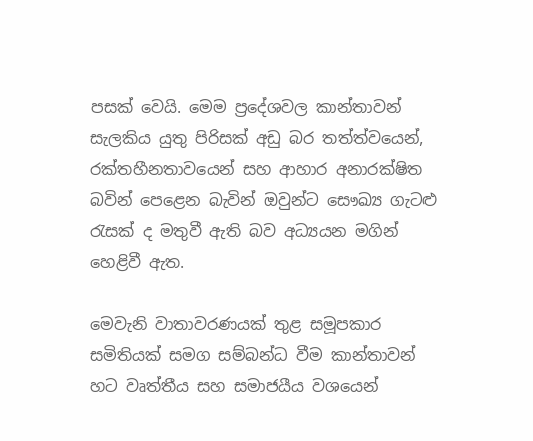පසක් වෙයි. මෙම ප්‍රදේශවල කාන්තාවන් සැලකිය යුතු පිරිසක් අඩු බර තත්ත්වයෙන්, රක්තහීනතාවයෙන් සහ ආහාර අනාරක්ෂිත බවින් පෙළෙන බැවින් ඔවුන්ට සෞඛ්‍ය ගැටළු රැසක් ද මතුවී ඇති බව අධ්‍යයන මගින් හෙළිවී ඇත.

මෙවැනි වාතාවරණයක් තුළ සමූපකාර සමිතියක් සමග සම්බන්ධ වීම කාන්තාවන් හට වෘත්තීය සහ සමාජයීය වශයෙන්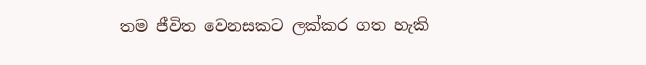තම ජීවිත වෙනසකට ලක්කර ගත හැකි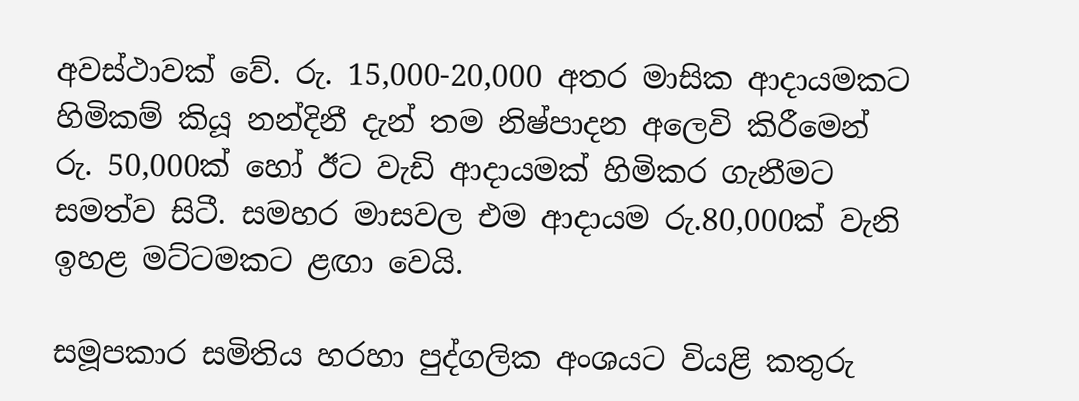අවස්ථාවක් වේ. රු. 15,000-20,000 අතර මාසික ආදායමකට හිමිකම් කියූ නන්දිනී දැන් තම නිෂ්පාදන අලෙවි කිරීමෙන් රු. 50,000ක් හෝ ඊට වැඩි ආදායමක් හිමිකර ගැනීමට සමත්ව සිටී. සමහර මාසවල එම ආදායම රු.80,000ක් වැනි ඉහළ මට්ටමකට ළඟා වෙයි.

සමූපකාර සමිතිය හරහා පුද්ගලික අංශයට වියළි කතුරු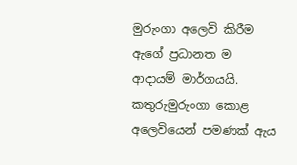මුරුංගා අලෙවි කිරීම ඇගේ ප්‍රධානත ම ආදායම් මාර්ගයයි. කතුරුමුරුංගා කොළ අලෙවියෙන් පමණක් ඇය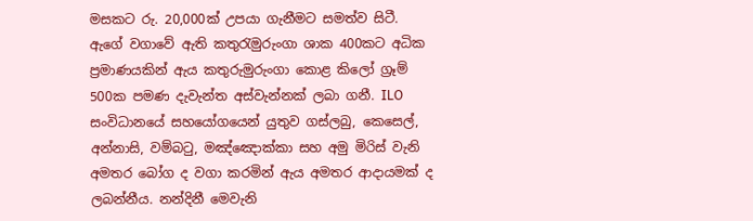මසකට රු. 20,000ක් උපයා ගැනීමට සමත්ව සිටී. ඇගේ වගාවේ ඇති කතුරැමුරුංගා ශාක 400කට අධික ප්‍රමාණයකින් ඇය කතුරුමුරුංගා කොළ කිලෝ ග්‍රෑම් 500ක පමණ දැවැන්ත අස්වැන්නක් ලබා ගනී. ILO සංවිධානයේ සහයෝගයෙන් යුතුව ගස්ලබු, කෙසෙල්, අන්නාසි, වම්බටු, මඤ්ඤොක්කා සහ අමු මිරිස් වැනි අමතර බෝග ද වගා කරමින් ඇය අමතර ආදායමක් ද ලබන්නීය. නන්දිනී මෙවැනි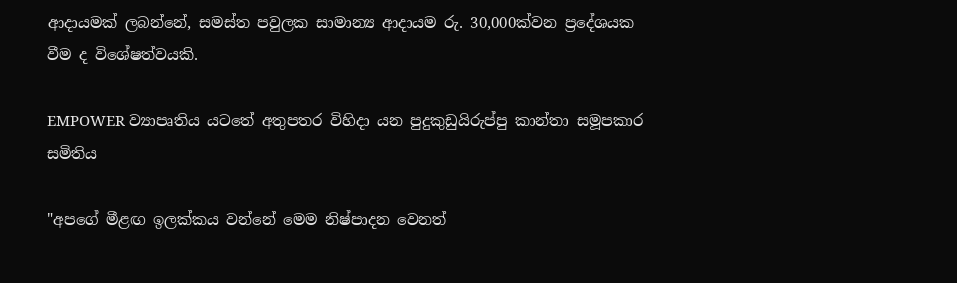ආදායමක් ලබන්නේ, සමස්ත පවුලක සාමාන්‍ය ආදායම රු. 30,000ක්වන ප්‍රදේශයක වීම ද විශේෂත්වයකි.

EMPOWER ව්‍යාපෘතිය යටතේ අතුපතර විහිදා යන පුදුකුඩුයිරුප්පු කාන්තා සමූපකාර සමිතිය

"අපගේ මීළඟ ඉලක්කය වන්නේ මෙම නිෂ්පාදන වෙනත්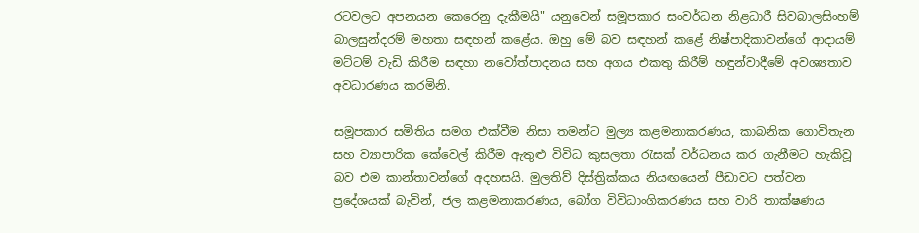රටවලට අපනයන කෙරෙනු දැකීමයි" යනුවෙන් සමූපකාර සංවර්ධන නිළධාරී සිවබාලසිංහම් බාලසුන්දරම් මහතා සඳහන් කළේය. ඔහු මේ බව සඳහන් කළේ නිෂ්පාදිකාවන්ගේ ආදායම් මට්ටම් වැඩි කිරීම සඳහා නවෝත්පාදනය සහ අගය එකතු කිරීම් හඳුන්වාදීමේ අවශ්‍යතාව අවධාරණය කරමිනි.

සමූපකාර සමිතිය සමග එක්වීම නිසා තමන්ට මුල්‍ය කළමනාකරණය, කාබනික ගොවිතැන සහ ව්‍යාපාරික කේවෙල් කිරීම ඇතුළු විවිධ කුසලතා රැසක් වර්ධනය කර ගැනීමට හැකිවූ බව එම කාන්තාවන්ගේ අදහසයි. මුලතිව් දිස්ත්‍රික්කය නියඟයෙන් පීඩාවට පත්වන ප්‍රදේශයක් බැවින්, ජල කළමනාකරණය, බෝග විවිධාංගිකරණය සහ වාරි තාක්ෂණය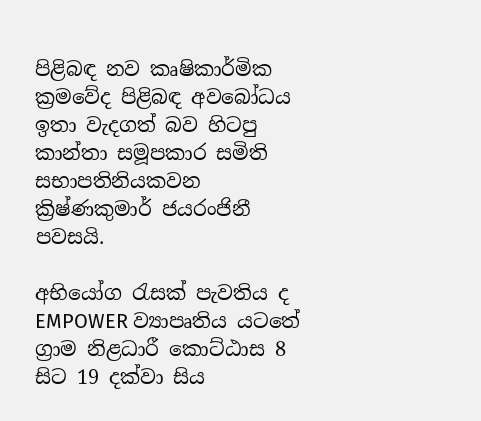පිළිබඳ නව කෘෂිකාර්මික ක්‍රමවේද පිළිබඳ අවබෝධය ඉතා වැදගත් බව හිටපු කාන්තා සමූපකාර සමිති සභාපතිනියකවන ක්‍රිෂ්ණකුමාර් ජයරංජිනී පවසයි.

අභියෝග රැසක් පැවතිය ද EMPOWER ව්‍යාපෘතිය යටතේ ග්‍රාම නිළධාරී කොට්ඨාස 8 සිට 19 දක්වා සිය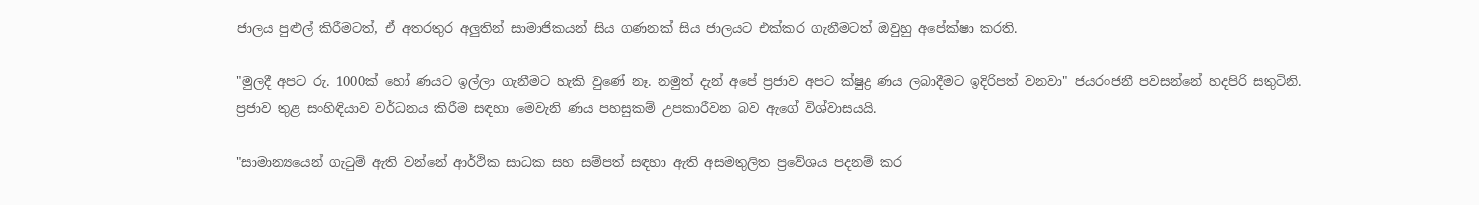ජාලය පුළුල් කිරීමටත්, ඒ අතරතුර අලුතින් සාමාජිකයන් සිය ගණනක් සිය ජාලයට එක්කර ගැනීමටත් ඔවුහු අපේක්ෂා කරති.

"මුලදී අපට රු. 1000ක් හෝ ණයට ඉල්ලා ගැනීමට හැකි වුණේ නෑ. නමුත් දැන් අපේ ප්‍රජාව අපට ක්ෂුද්‍ර ණය ලබාදීමට ඉදිරිපත් වනවා" ජයරංජනී පවසන්නේ හදපිරි සතුටිනි. ප්‍රජාව තුළ සංහිඳියාව වර්ධනය කිරීම සඳහා මෙවැනි ණය පහසුකම් උපකාරීවන බව ඇගේ විශ්වාසයයි.

"සාමාන්‍යයෙන් ගැටුම් ඇති වන්නේ ආර්ථික සාධක සහ සම්පත් සඳහා ඇති අසමතුලිත ප්‍රවේශය පදනම් කර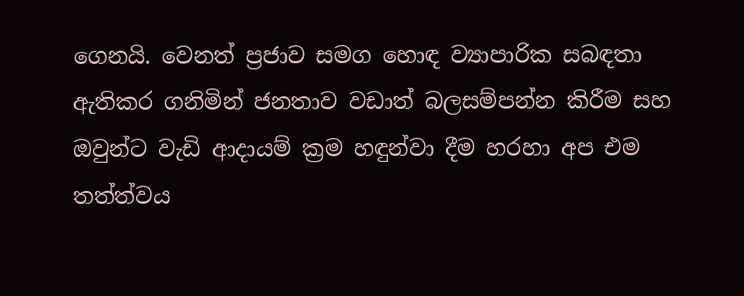ගෙනයි. වෙනත් ප්‍රජාව සමග හොඳ ව්‍යාපාරික සබඳතා ඇතිකර ගනිමින් ජනතාව වඩාත් බලසම්පන්න කිරීම සහ ඔවුන්ට වැඩි ආදායම් ක්‍රම හඳුන්වා දීම හරහා අප එම තත්ත්වය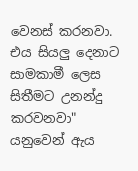වෙනස් කරනවා. එය සියලු දෙනාට සාමකාමී ලෙස සිතීමට උනන්දු කරවනවා" යනුවෙන් ඇය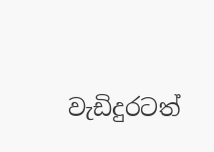වැඩිදුරටත්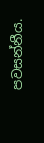පවසන්නීය.